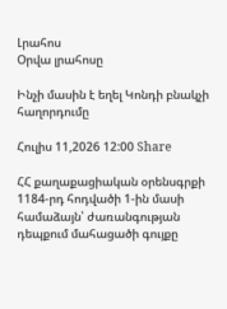Լրահոս
Օրվա լրահոսը

Ինչի մասին է եղել Կոնդի բնակչի հաղորդումը

Հուլիս 11,2026 12:00 Share

ՀՀ քաղաքացիական օրենսգրքի 1184-րդ հոդվածի 1-ին մասի համաձայն՝ ժառանգության դեպքում մահացածի գույքը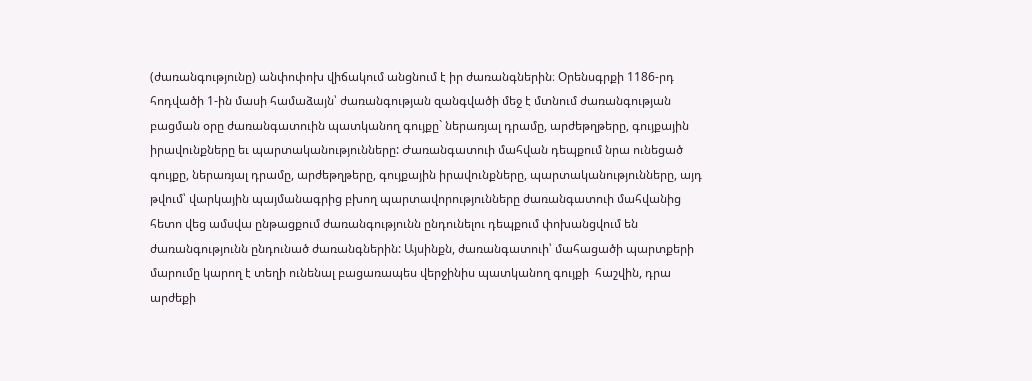(ժառանգությունը) անփոփոխ վիճակում անցնում է իր ժառանգներին։ Օրենսգրքի 1186-րդ հոդվածի 1-ին մասի համաձայն՝ ժառանգության զանգվածի մեջ է մտնում ժառանգության բացման օրը ժառանգատուին պատկանող գույքը` ներառյալ դրամը, արժեթղթերը, գույքային իրավունքները եւ պարտականությունները: Ժառանգատուի մահվան դեպքում նրա ունեցած գույքը, ներառյալ դրամը, արժեթղթերը, գույքային իրավունքները, պարտականությունները, այդ թվում՝ վարկային պայմանագրից բխող պարտավորությունները ժառանգատուի մահվանից հետո վեց ամսվա ընթացքում ժառանգությունն ընդունելու դեպքում փոխանցվում են ժառանգությունն ընդունած ժառանգներին: Այսինքն, ժառանգատուի՝ մահացածի պարտքերի մարումը կարող է տեղի ունենալ բացառապես վերջինիս պատկանող գույքի  հաշվին, դրա արժեքի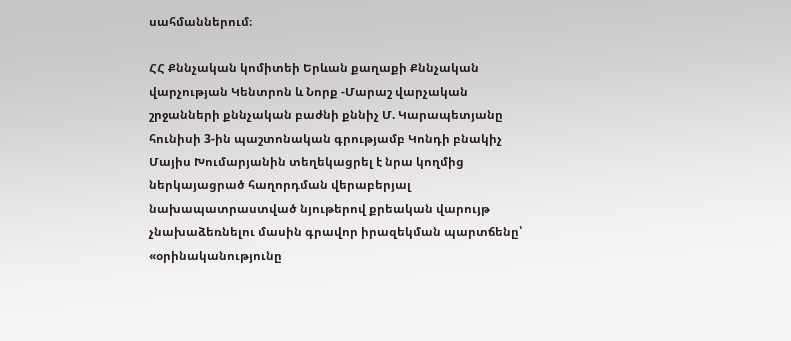սահմաններում։

ՀՀ Քննչական կոմիտեի Երևան քաղաքի Քննչական վարչության Կենտրոն և Նորք -Մարաշ վարչական շրջանների քննչական բաժնի քննիչ Մ. Կարապետյանը հունիսի 3-ին պաշտոնական գրությամբ Կոնդի բնակիչ Մայիս Խումարյանին տեղեկացրել է նրա կողմից ներկայացրած հաղորդման վերաբերյալ նախապատրաստված նյութերով քրեական վարույթ չնախաձեռնելու մասին գրավոր իրազեկման պարտճենը՝ «օրինականությունը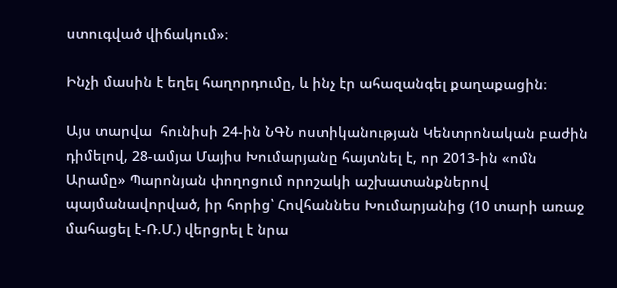ստուգված վիճակում»։

Ինչի մասին է եղել հաղորդումը, և ինչ էր ահազանգել քաղաքացին։

Այս տարվա  հունիսի 24-ին ՆԳՆ ոստիկանության Կենտրոնական բաժին դիմելով, 28-ամյա Մայիս Խումարյանը հայտնել է, որ 2013-ին «ոմն Արամը» Պարոնյան փողոցում որոշակի աշխատանքներով պայմանավորված, իր հորից՝ Հովհաննես Խումարյանից (10 տարի առաջ մահացել է-Ռ.Մ.) վերցրել է նրա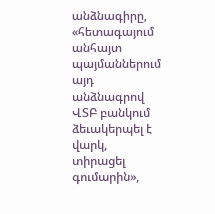անձնագիրը, «հետագայում անհայտ պայմաններում այդ անձնագրով ՎՏԲ բանկում ձեւակերպել է վարկ, տիրացել գումարին»,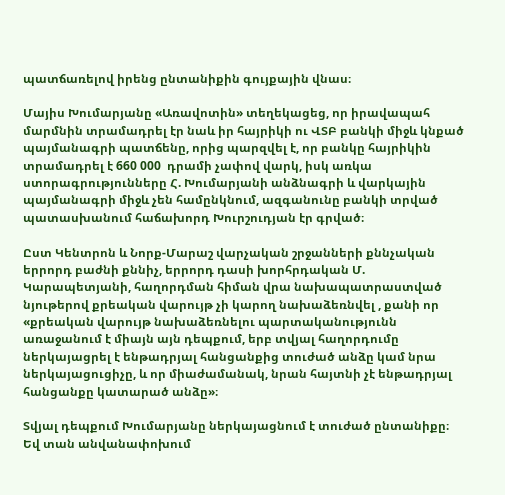պատճառելով իրենց ընտանիքին գույքային վնաս։

Մայիս Խումարյանը «Առավոտին» տեղեկացեց, որ իրավապահ մարմնին տրամադրել էր նաև իր հայրիկի ու ՎՏԲ բանկի միջև կնքած պայմանագրի պատճենը, որից պարզվել է, որ բանկը հայրիկին տրամադրել է 660 000  դրամի չափով վարկ, իսկ առկա ստորագրությունները Հ. Խումարյանի անձնագրի և վարկային պայմանագրի միջև չեն համընկնում, ազգանունը բանկի տրված պատասխանում հաճախորդ Խուրշուդյան էր գրված։

Ըստ Կենտրոն և Նորք-Մարաշ վարչական շրջանների քննչական երրորդ բաժնի քննիչ, երրորդ դասի խորհրդական Մ. Կարապետյանի, հաղորդման հիման վրա նախապատրաստված նյութերով քրեական վարույթ չի կարող նախաձեռնվել , քանի որ «քրեական վարույթ նախաձեռնելու պարտականությունն առաջանում է միայն այն դեպքում, երբ տվյալ հաղորդումը ներկայացրել է ենթադրյալ հանցանքից տուժած անձը կամ նրա ներկայացուցիչը, և որ միաժամանակ, նրան հայտնի չէ ենթադրյալ հանցանքը կատարած անձը»։

Տվյալ դեպքում Խումարյանը ներկայացնում է տուժած ընտանիքը։ Եվ տան անվանափոխում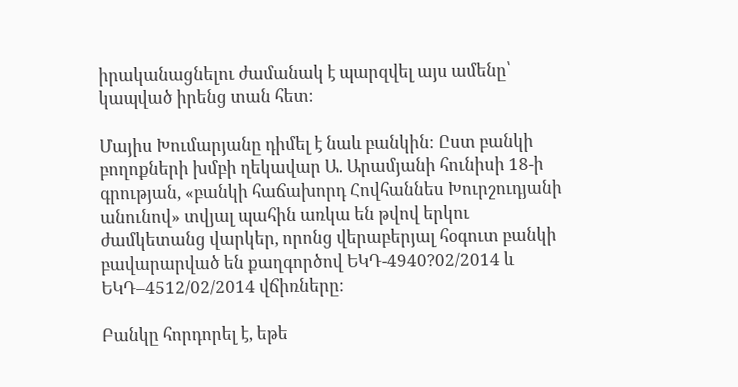իրականացնելու ժամանակ է պարզվել այս ամենը՝ կապված իրենց տան հետ։

Մայիս Խումարյանը դիմել է նաև բանկին։ Ըստ բանկի բողոքների խմբի ղեկավար Ա. Արամյանի հունիսի 18-ի գրության, «բանկի հաճախորդ Հովհաննես Խուրշուդյանի անունով» տվյալ պահին առկա են թվով երկու ժամկետանց վարկեր, որոնց վերաբերյալ հօգուտ բանկի բավարարված են քաղգործով ԵԿԴ-4940?02/2014 և ԵԿԴ–4512/02/2014 վճիռները։

Բանկը հորդորել է, եթե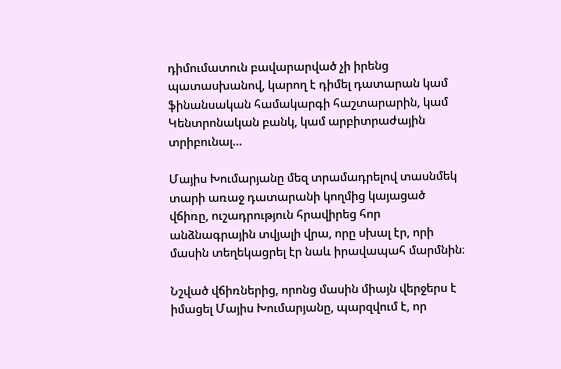դիմումատուն բավարարված չի իրենց պատասխանով, կարող է դիմել դատարան կամ ֆինանսական համակարգի հաշտարարին, կամ Կենտրոնական բանկ, կամ արբիտրաժային տրիբունալ…

Մայիս Խումարյանը մեզ տրամադրելով տասնմեկ տարի առաջ դատարանի կողմից կայացած վճիռը, ուշադրություն հրավիրեց հոր անձնագրային տվյալի վրա, որը սխալ էր, որի մասին տեղեկացրել էր նաև իրավապահ մարմնին։

Նշված վճիռներից, որոնց մասին միայն վերջերս է իմացել Մայիս Խումարյանը, պարզվում է, որ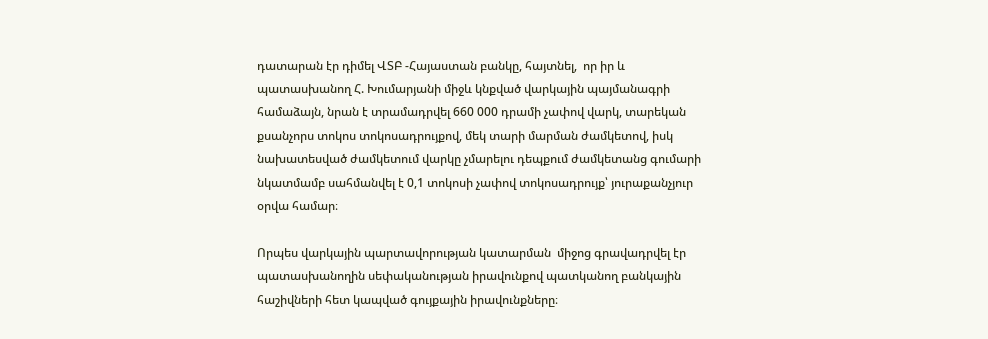դատարան էր դիմել ՎՏԲ -Հայաստան բանկը, հայտնել,  որ իր և պատասխանող Հ. Խումարյանի միջև կնքված վարկային պայմանագրի համաձայն, նրան է տրամադրվել 660 000 դրամի չափով վարկ, տարեկան քսանչորս տոկոս տոկոսադրույքով, մեկ տարի մարման ժամկետով, իսկ նախատեսված ժամկետում վարկը չմարելու դեպքում ժամկետանց գումարի նկատմամբ սահմանվել է 0,1 տոկոսի չափով տոկոսադրույք՝ յուրաքանչյուր օրվա համար։

Որպես վարկային պարտավորության կատարման  միջոց գրավադրվել էր պատասխանողին սեփականության իրավունքով պատկանող բանկային հաշիվների հետ կապված գույքային իրավունքները։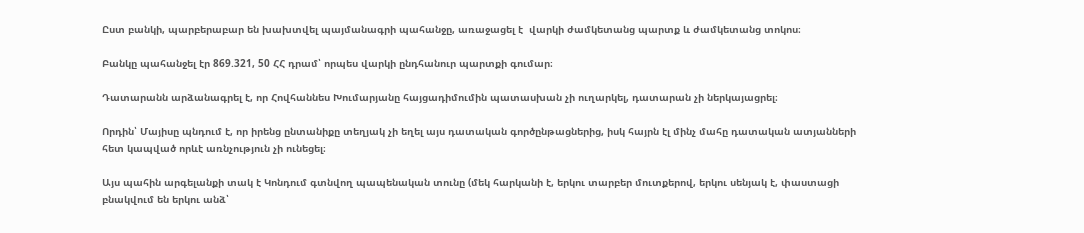Ըստ բանկի, պարբերաբար են խախտվել պայմանագրի պահանջը, առաջացել է  վարկի ժամկետանց պարտք և ժամկետանց տոկոս։

Բանկը պահանջել էր 869.321, 50 ՀՀ դրամ՝ որպես վարկի ընդհանուր պարտքի գումար։

Դատարանն արձանագրել է, որ Հովհաննես Խումարյանը հայցադիմումին պատասխան չի ուղարկել, դատարան չի ներկայացրել։

Որդին՝ Մայիսը պնդում է, որ իրենց ընտանիքը տեղյակ չի եղել այս դատական գործընթացներից, իսկ հայրն էլ մինչ մահը դատական ատյանների հետ կապված որևէ առնչություն չի ունեցել։

Այս պահին արգելանքի տակ է Կոնդում գտնվող պապենական տունը (մեկ հարկանի է, երկու տարբեր մուտքերով, երկու սենյակ է, փաստացի բնակվում են երկու անձ՝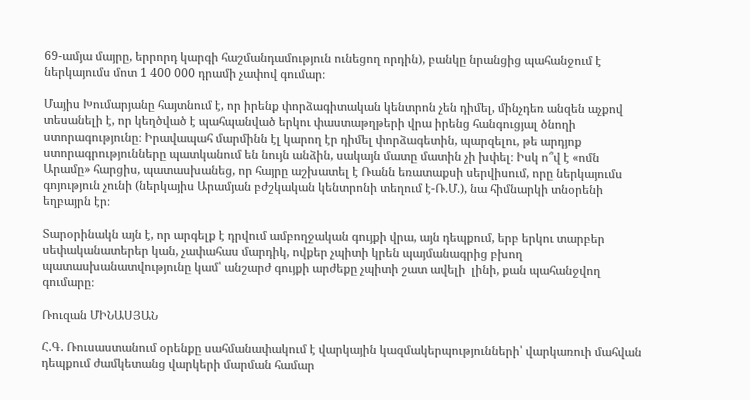69-ամյա մայրը, երրորդ կարգի հաշմանդամություն ունեցող որդին), բանկը նրանցից պահանջում է ներկայումս մոտ 1 400 000 դրամի չափով գումար։

Մայիս Խումարյանը հայտնում է, որ իրենք փորձագիտական կենտրոն չեն դիմել, մինչդեռ անզեն աչքով տեսանելի է, որ կեղծված է պահպանված երկու փաստաթղթերի վրա իրենց հանգուցյալ ծնողի ստորագությունը։ Իրավապահ մարմինն էլ կարող էր դիմել փորձագետին, պարզելու, թե արդյոք ստորագրությունները պատկանում են նույն անձին, սակայն մատը մատին չի խփել։ Իսկ ո՞վ է «ոմն Արամը» հարցիս, պատասխանեց, որ հայրը աշխատել է Ռանն եռատաքսի սերվիսում, որը ներկայումս գոյություն չունի (ներկայիս Արամյան բժշկական կենտրոնի տեղում է-Ռ.Մ.), նա հիմնարկի տնօրենի եղբայրն էր։

Տարօրինակն այն է, որ արգելք է դրվում ամբողջական գույքի վրա, այն դեպքում, երբ երկու տարբեր սեփականատերեր կան, չափահաս մարդիկ, ովքեր չպիտի կրեն պայմանագրից բխող պատասխանատվությունը կամ՝ անշարժ գույքի արժեքը չպիտի շատ ավելի  լինի, քան պահանջվող գումարը։

Ռուզան ՄԻՆԱՍՅԱՆ

Հ.Գ. Ռուսաստանում օրենքը սահմանափակում է վարկային կազմակերպությունների՝ վարկառուի մահվան դեպքում ժամկետանց վարկերի մարման համար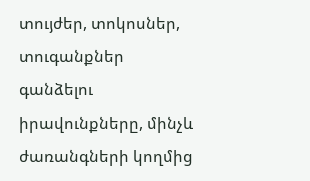տույժեր, տոկոսներ, տուգանքներ գանձելու իրավունքները, մինչև ժառանգների կողմից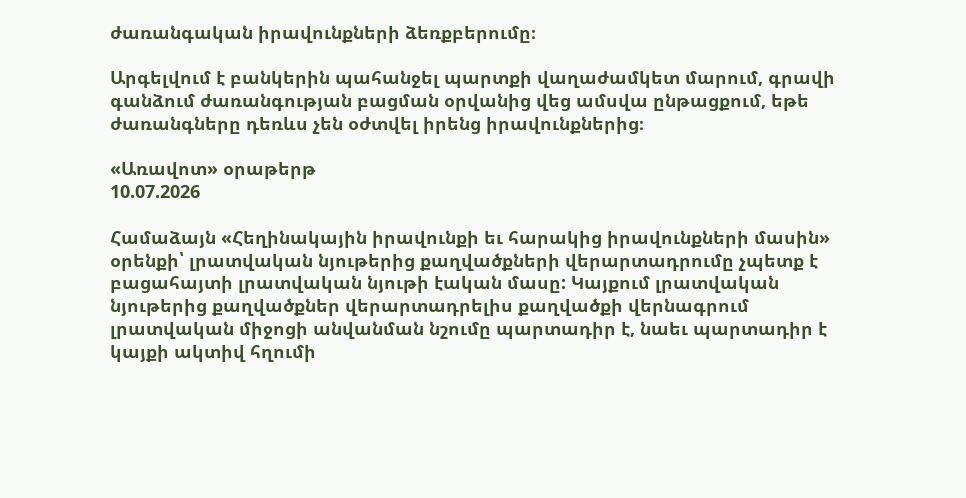ժառանգական իրավունքների ձեռքբերումը։

Արգելվում է բանկերին պահանջել պարտքի վաղաժամկետ մարում, գրավի գանձում ժառանգության բացման օրվանից վեց ամսվա ընթացքում, եթե ժառանգները դեռևս չեն օժտվել իրենց իրավունքներից։

«Առավոտ» օրաթերթ
10.07.2026

Համաձայն «Հեղինակային իրավունքի եւ հարակից իրավունքների մասին» օրենքի՝ լրատվական նյութերից քաղվածքների վերարտադրումը չպետք է բացահայտի լրատվական նյութի էական մասը: Կայքում լրատվական նյութերից քաղվածքներ վերարտադրելիս քաղվածքի վերնագրում լրատվական միջոցի անվանման նշումը պարտադիր է, նաեւ պարտադիր է կայքի ակտիվ հղումի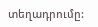տեղադրումը: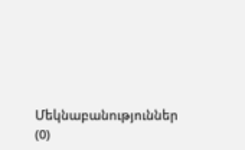Մեկնաբանություններ (0)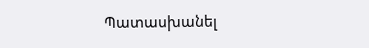Պատասխանել